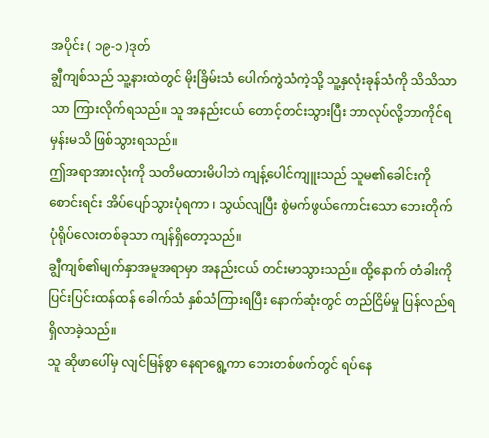အပိုင်း ( ၁၉-၁ )ဒုတ်
ချွီကျစ်သည် သူ့နားထဲတွင် မိုးခြိမ်းသံ ပေါက်ကွဲသံကဲ့သို့ သူ့နှလုံးခုန်သံကို သိသိသာသာ ကြားလိုက်ရသည်။ သူ အနည်းငယ် တောင့်တင်းသွားပြီး ဘာလုပ်လို့ဘာကိုင်ရမှန်းမသိ ဖြစ်သွားရသည်။
ဤအရာအားလုံးကို သတိမထားမိပါဘဲ ကျန့်ပေါင်ကျူးသည် သူမ၏ခေါင်းကို စောင်းရင်း အိပ်ပျော်သွားပုံရကာ ၊ သွယ်လျပြီး စွဲမက်ဖွယ်ကောင်းသော ဘေးတိုက်ပုံရိုပ်လေးတစ်ခုသာ ကျန်ရှိတော့သည်။
ချွီကျစ်၏မျက်နှာအမူအရာမှာ အနည်းငယ် တင်းမာသွားသည်။ ထို့နောက် တံခါးကို ပြင်းပြင်းထန်ထန် ခေါက်သံ နှစ်သံကြားရပြီး နောက်ဆုံးတွင် တည်ငြိမ်မှု ပြန်လည်ရရှိလာခဲ့သည်။
သူ ဆိုဖာပေါ်မှ လျင်မြန်စွာ နေရာရွေ့ကာ ဘေးတစ်ဖက်တွင် ရပ်နေ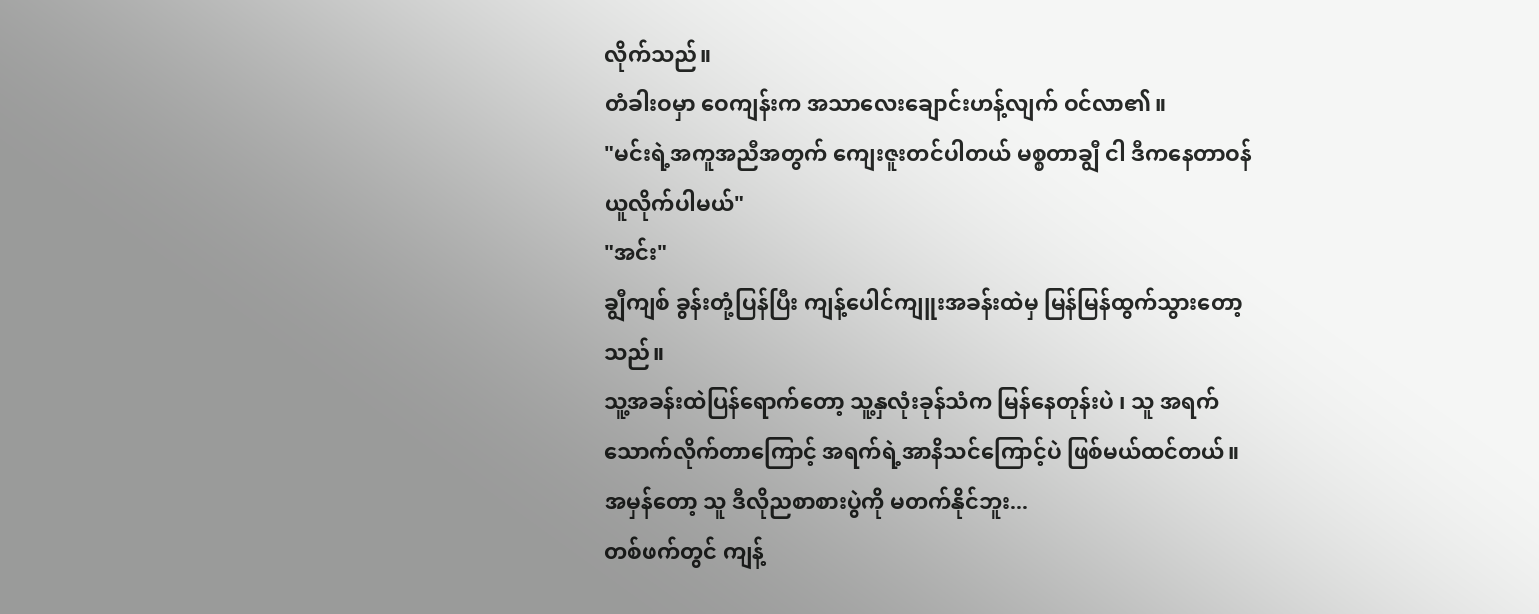လိုက်သည်။
တံခါးဝမှာ ဝေကျန်းက အသာလေးချောင်းဟန့်လျက် ဝင်လာ၏။
"မင်းရဲ့အကူအညီအတွက် ကျေးဇူးတင်ပါတယ် မစ္စတာချွီ ငါ ဒီကနေတာဝန်ယူလိုက်ပါမယ်"
"အင်း"
ချွီကျစ် ခွန်းတုံ့ပြန်ပြီး ကျန့်ပေါင်ကျူးအခန်းထဲမှ မြန်မြန်ထွက်သွားတော့သည်။
သူ့အခန်းထဲပြန်ရောက်တော့ သူ့နှလုံးခုန်သံက မြန်နေတုန်းပဲ ၊ သူ အရက်သောက်လိုက်တာကြောင့် အရက်ရဲ့အာနိသင်ကြောင့်ပဲ ဖြစ်မယ်ထင်တယ်။
အမှန်တော့ သူ ဒီလိုညစာစားပွဲကို မတက်နိုင်ဘူး...
တစ်ဖက်တွင် ကျန့်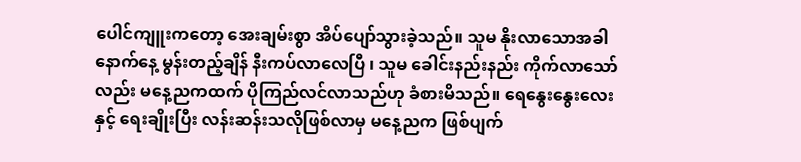ပေါင်ကျူးကတော့ အေးချမ်းစွာ အိပ်ပျော်သွားခဲ့သည်။ သူမ နိုးလာသောအခါ နောက်နေ့ မွန်းတည့်ချိန် နီးကပ်လာလေပြီ ၊ သူမ ခေါင်းနည်းနည်း ကိုက်လာသော်လည်း မနေ့ညကထက် ပိုကြည်လင်လာသည်ဟု ခံစားမိသည်။ ရေနွေးနွေးလေးနှင့် ရေးချိုးပြီး လန်းဆန်းသလိုဖြစ်လာမှ မနေ့ညက ဖြစ်ပျက်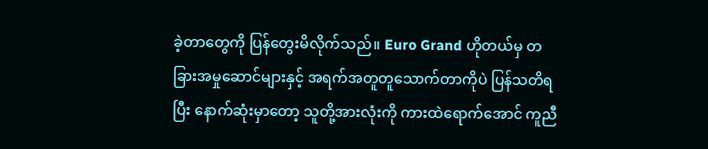ခဲ့တာတွေကို ပြန်တွေးမိလိုက်သည်။ Euro Grand ဟိုတယ်မှ တခြားအမှုဆောင်များနှင့် အရက်အတူတူသောက်တာကိုပဲ ပြန်သတိရပြီး နောက်ဆုံးမှာတော့ သူတို့အားလုံးကို ကားထဲရောက်အောင် ကူညီ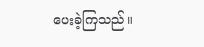ပေးခဲ့ကြသည်။